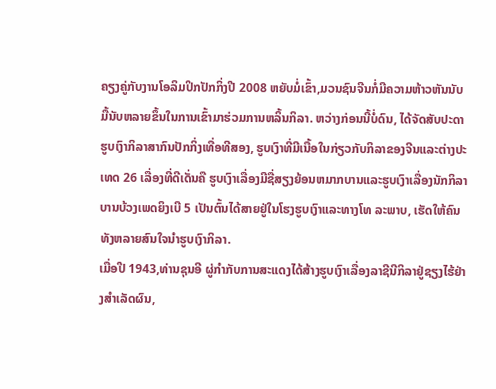ຄຽງຄູ່ກັບງານໂອລິມປິກປັກກິ່ງປີ 2008 ຫຍັບມໍ່ເຂົ້າ,ມວນຊົນຈີນກໍ່ມີຄວາມຫ້າວຫັນນັບມື້ນັບຫລາຍຂຶ້ນໃນການເຂົ້າມາຮ່ວມການຫລິ້ນກິລາ. ຫວ່າງກ່ອນນີ້ບໍ່ດົນ, ໄດ້ຈັດສັບປະດາຮູບເງົາກິລາສາກົນປັກກິ່ງເທື່ອທີສອງ, ຮູບເງົາທີ່ມີເນື້ອໃນກ່ຽວກັບກິລາຂອງຈີນແລະຕ່າງປະເທດ 26 ເລື່ອງທີ່ດີເດັ່ນຄື ຮູບເງົາເລື່ອງມີຊື່ສຽງຍ້ອນຫມາກບານແລະຮູບເງົາເລື່ອງນັກກິລາ ບານບ້ວງເພດຍິງເບີ 5 ເປັນຕົ້ນໄດ້ສາຍຢູ່ໃນໂຮງຮູບເງົາແລະທາງໂທ ລະພາບ, ເຮັດໃຫ້ຄົນທັງຫລາຍສົນໃຈນຳຮູບເງົາກິລາ.
ເມື່ອປີ 1943,ທ່ານຊຸນອີ ຜູ່ກຳກັບການສະແດງໄດ້ສ້າງຮູບເງົາເລື່ອງລາຊີນີກິລາຢູ່ຊຽງໄຮ້ຢ່າງສຳເລັດຜົນ,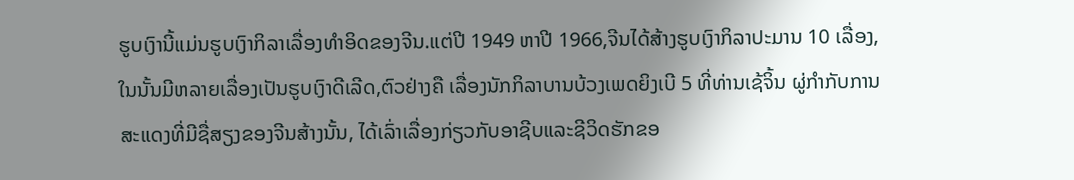ຮູບເງົານີ້ແມ່ນຮູບເງົາກິລາເລື່ອງທຳອິດຂອງຈີນ.ແຕ່ປີ 1949 ຫາປີ 1966,ຈີນໄດ້ສ້າງຮູບເງົາກິລາປະມານ 10 ເລື່ອງ,ໃນນັ້ນມີຫລາຍເລື່ອງເປັນຮູບເງົາດີເລີດ,ຕົວຢ່າງຄື ເລື່ອງນັກກິລາບານບ້ວງເພດຍິງເບີ 5 ທີ່ທ່ານເຊ້ຈິ້ນ ຜູ່ກຳກັບການສະແດງທີ່ມີຊື່ສຽງຂອງຈີນສ້າງນັ້ນ, ໄດ້ເລົ່າເລື່ອງກ່ຽວກັບອາຊີບແລະຊີວິດຮັກຂອ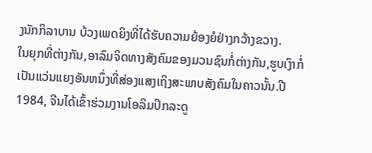ງນັກກິລາບານ ບ້ວງເພດຍິງທີ່ໄດ້ຮັບຄວາມຍ້ອງຍໍຢ່າງກວ້າງຂວາງ.
ໃນຍຸກທີ່ຕ່າງກັນ,ອາລົມຈິດທາງສັງຄົມຂອງມວນຊົນກໍ່ຕ່າງກັນ,ຮູບເງົາກໍ່ເປັນແວ່ນແຍງອັນຫນຶ່ງທີ່ສ່ອງແສງເຖິງສະພາບສັງຄົມໃນຄາວນັ້ນ.ປີ 1984, ຈີນໄດ້ເຂົ້າຮ່ວມງານໂອລິມປິກລະດູ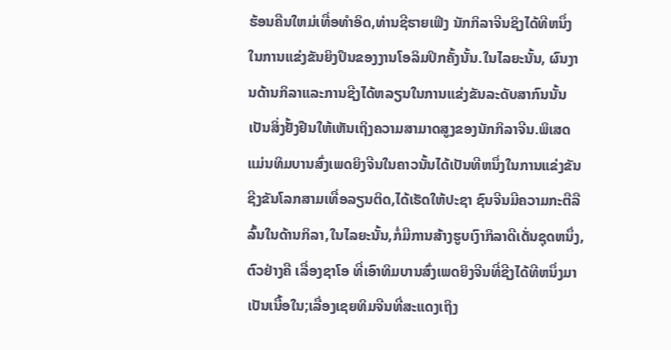ຮ້ອນຄືນໃຫມ່ເທື່ອທຳອິດ,ທ່ານຊີຮາຍເຟິງ ນັກກິລາຈີນຊິງໄດ້ທີຫນຶ່ງໃນການແຂ່ງຂັນຍິງປຶນຂອງງານໂອລິມປິກຄັ້ງນັ້ນ.ໃນໄລຍະນັ້ນ, ຜົນງານດ້ານກິລາແລະການຊີງໄດ້ຫລຽນໃນການແຂ່ງຂັນລະດັບສາກົນນັ້ນເປັນສິ່ງຢັ້ງຢືນໃຫ້ເຫັນເຖິງຄວາມສາມາດສູງຂອງນັກກິລາຈີນ.ພິເສດແມ່ນທິມບານສົ່ງເພດຍິງຈີນໃນຄາວນັ້ນໄດ້ເປັນທີຫນຶ່ງໃນການແຂ່ງຂັນຊີງຂັນໂລກສາມເທື່ອລຽນຕິດ,ໄດ້ເຮັດໃຫ້ປະຊາ ຊົນຈີນມີຄວາມກະຕືລືລົ້ນໃນດ້ານກິລາ,ໃນໄລຍະນັ້ນ,ກໍ່ມີການສ້າງຮູບເງົາກິລາດີເດັ່ນຊຸດຫນຶ່ງ, ຕົວຢ່າງຄື ເລື່ອງຊາໂອ ທີ່ເອົາທິມບານສົ່ງເພດຍິງຈີນທີ່ຊີງໄດ້ທີຫນຶ່ງມາເປັນເນື້ອໃນ;ເລື່ອງເຊຍທິມຈີນທີ່ສະແດງເຖິງ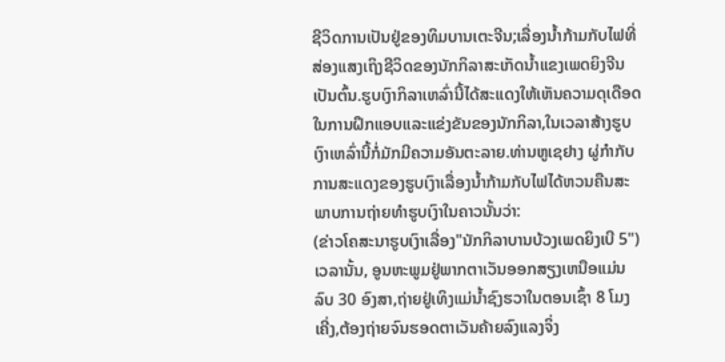ຊີວິດການເປັນຢູ່ຂອງທິມບານເຕະຈີນ;ເລື່ອງນ້ຳກ້າມກັບໄຟທີ່ສ່ອງແສງເຖິງຊີວິດຂອງນັກກິລາສະເກັດນ້ຳແຂງເພດຍິງຈີນເປັນຕົ້ນ.ຮູບເງົາກິລາເຫລົ່ານີ້ໄດ້ສະແດງໃຫ້ເຫັນຄວາມດຸເດືອດໃນການຝຶກແອບແລະແຂ່ງຂັນຂອງນັກກິລາ,ໃນເວລາສ້າງຮູບເງົາເຫລົ່ານີ້ກໍ່ມັກມີຄວາມອັນຕະລາຍ.ທ່ານຫູເຊຢາງ ຜູ່ກຳກັບການສະແດງຂອງຮູບເງົາເລື່ອງນ້ຳກ້າມກັບໄຟໄດ້ຫວນຄືນສະພາບການຖ່າຍທຳຮູບເງົາໃນຄາວນັ້ນວ່າ:
(ຂ່າວໂຄສະນາຮູບເງົາເລື່ອງ"ນັກກິລາບານບ້ວງເພດຍິງເບີ 5")
ເວລານັ້ນ, ອູນຫະພູມຢູ່ພາກຕາເວັນອອກສຽງເຫນືອແມ່ນລົບ 30 ອົງສາ,ຖ່າຍຢູ່ເທິງແມ່ນ້ຳຊົງຮວາໃນຕອນເຊົ້າ 8 ໂມງເຄີ່ງ,ຕ້ອງຖ່າຍຈົນຮອດຕາເວັນຄ້າຍລົງແລງຈິ່ງ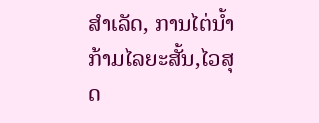ສຳເລັດ, ການໄຕ່ນ້ຳກ້າມໄລຍະສັ້ນ,ໄວສຸດ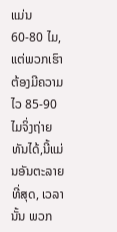ແມ່ນ 60-80 ໄມ,ແຕ່ພວກເຮົາຕ້ອງມີຄວາມໄວ 85-90 ໄມຈິ່ງຖ່າຍທັນໄດ້,ນີ້ແມ່ນອັນຕະລາຍທີ່ສຸດ, ເວລານັ້ນ ພວກ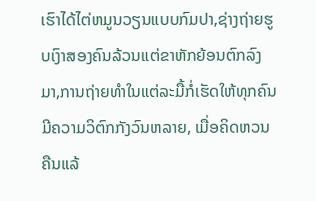ເຮົາໄດ້ໄຕ່ຫມູນວຽນແບບກົມປາ,ຊ່າງຖ່າຍຮູບເງົາສອງຄົນລ້ວນແຕ່ຂາຫັກຍ້ອນຕົກລົງມາ,ການຖ່າຍທຳໃນແຕ່ລະມື້ກໍ່ເຮັດໃຫ້ທຸກຄົນມີຄວາມວິຕົກກັງວົນຫລາຍ, ເມື່ອຄິດຫວນຄືນແລ້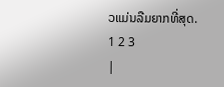ວແມ່ນລືມຍາກທີ່ສຸດ.
1 2 3
|